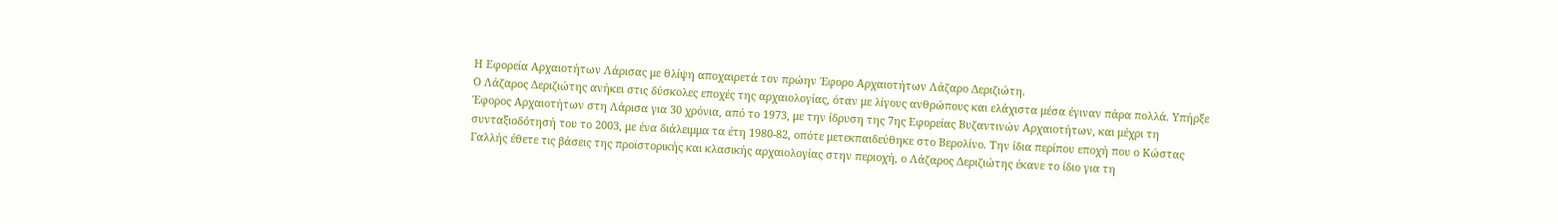Η Εφορεία Αρχαιοτήτων Λάρισας με θλίψη αποχαιρετά τον πρώην Έφορο Αρχαιοτήτων Λάζαρο Δεριζιώτη.
Ο Λάζαρος Δεριζιώτης ανήκει στις δύσκολες εποχές της αρχαιολογίας, όταν με λίγους ανθρώπους και ελάχιστα μέσα έγιναν πάρα πολλά. Υπήρξε Έφορος Αρχαιοτήτων στη Λάρισα για 30 χρόνια, από το 1973, με την ίδρυση της 7ης Εφορείας Βυζαντινών Αρχαιοτήτων, και μέχρι τη συνταξιοδότησή του το 2003, με ένα διάλειμμα τα έτη 1980-82, οπότε μετεκπαιδεύθηκε στο Βερολίνο. Την ίδια περίπου εποχή που ο Κώστας Γαλλής έθετε τις βάσεις της προϊστορικής και κλασικής αρχαιολογίας στην περιοχή, ο Λάζαρος Δεριζιώτης έκανε το ίδιο για τη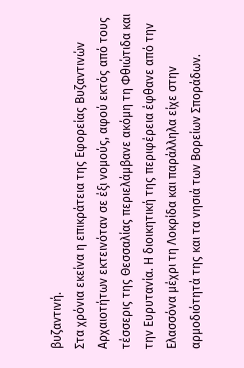βυζαντινή.
Στα χρόνια εκείνα η επικράτεια της Εφορείας Βυζαντινών Αρχαιοτήτων εκτεινόταν σε έξι νομούς, αφού εκτός από τους τέσσερις της Θεσσαλίας περιελάμβανε ακόμη τη Φθιώτιδα και την Ευρυτανία. Η διοικητική της περιφέρεια έφθανε από την Ελασσόνα μέχρι τη Λοκρίδα και παράλληλα είχε στην αρμοδιότητά της και τα νησιά των Βορείων Σποράδων.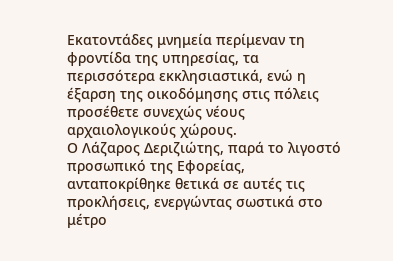Εκατοντάδες μνημεία περίμεναν τη φροντίδα της υπηρεσίας, τα περισσότερα εκκλησιαστικά, ενώ η έξαρση της οικοδόμησης στις πόλεις προσέθετε συνεχώς νέους αρχαιολογικούς χώρους.
Ο Λάζαρος Δεριζιώτης, παρά το λιγοστό προσωπικό της Εφορείας, ανταποκρίθηκε θετικά σε αυτές τις προκλήσεις, ενεργώντας σωστικά στο μέτρο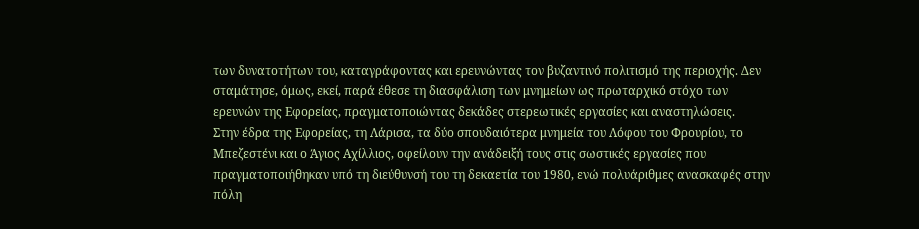των δυνατοτήτων του, καταγράφοντας και ερευνώντας τον βυζαντινό πολιτισμό της περιοχής. Δεν σταμάτησε, όμως, εκεί, παρά έθεσε τη διασφάλιση των μνημείων ως πρωταρχικό στόχο των ερευνών της Εφορείας, πραγματοποιώντας δεκάδες στερεωτικές εργασίες και αναστηλώσεις.
Στην έδρα της Εφορείας, τη Λάρισα, τα δύο σπουδαιότερα μνημεία του Λόφου του Φρουρίου, το Μπεζεστένι και ο Άγιος Αχίλλιος, οφείλουν την ανάδειξή τους στις σωστικές εργασίες που πραγματοποιήθηκαν υπό τη διεύθυνσή του τη δεκαετία του 1980, ενώ πολυάριθμες ανασκαφές στην πόλη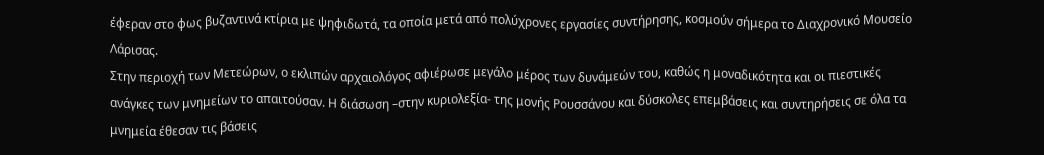έφεραν στο φως βυζαντινά κτίρια με ψηφιδωτά, τα οποία μετά από πολύχρονες εργασίες συντήρησης, κοσμούν σήμερα το Διαχρονικό Μουσείο Λάρισας.
Στην περιοχή των Μετεώρων, ο εκλιπών αρχαιολόγος αφιέρωσε μεγάλο μέρος των δυνάμεών του, καθώς η μοναδικότητα και οι πιεστικές ανάγκες των μνημείων το απαιτούσαν. Η διάσωση –στην κυριολεξία- της μονής Ρουσσάνου και δύσκολες επεμβάσεις και συντηρήσεις σε όλα τα μνημεία έθεσαν τις βάσεις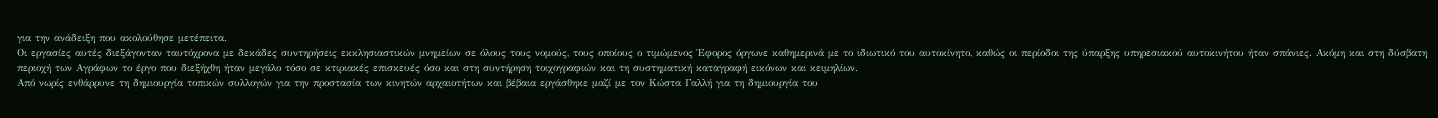για την ανάδειξη που ακολούθησε μετέπειτα.
Οι εργασίες αυτές διεξάγονταν ταυτόχρονα με δεκάδες συντηρήσεις εκκλησιαστικών μνημείων σε όλους τους νομούς, τους οποίους ο τιμώμενος Έφορος όργωνε καθημερινά με το ιδιωτικό του αυτοκίνητο, καθώς οι περίοδοι της ύπαρξης υπηρεσιακού αυτοκινήτου ήταν σπάνιες. Ακόμη και στη δύσβατη περιοχή των Αγράφων το έργο που διεξήχθη ήταν μεγάλο τόσο σε κτιριακές επισκευές όσο και στη συντήρηση τοιχογραφιών και τη συστηματική καταγραφή εικόνων και κειμηλίων.
Από νωρίς ενθάρρυνε τη δημιουργία τοπικών συλλογών για την προστασία των κινητών αρχαιοτήτων και βέβαια εργάσθηκε μαζί με τον Κώστα Γαλλή για τη δημιουργία του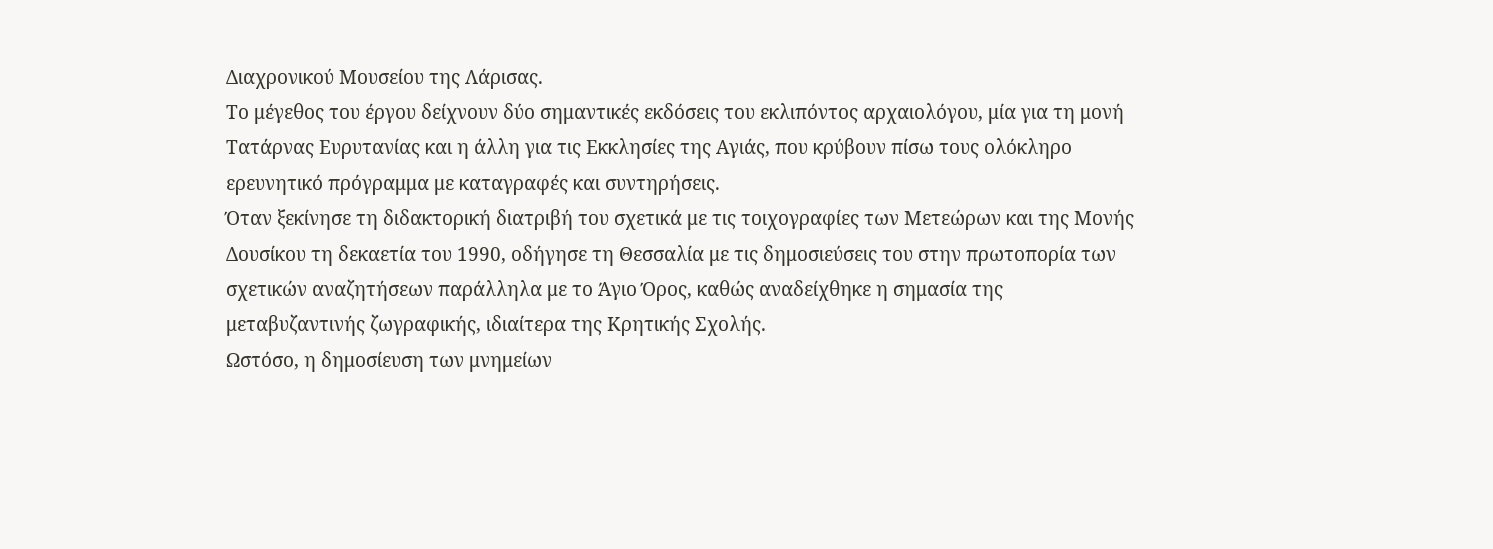Διαχρονικού Μουσείου της Λάρισας.
Το μέγεθος του έργου δείχνουν δύο σημαντικές εκδόσεις του εκλιπόντος αρχαιολόγου, μία για τη μονή Τατάρνας Ευρυτανίας και η άλλη για τις Εκκλησίες της Αγιάς, που κρύβουν πίσω τους ολόκληρο ερευνητικό πρόγραμμα με καταγραφές και συντηρήσεις.
Όταν ξεκίνησε τη διδακτορική διατριβή του σχετικά με τις τοιχογραφίες των Μετεώρων και της Μονής Δουσίκου τη δεκαετία του 1990, οδήγησε τη Θεσσαλία με τις δημοσιεύσεις του στην πρωτοπορία των σχετικών αναζητήσεων παράλληλα με το Άγιο Όρος, καθώς αναδείχθηκε η σημασία της μεταβυζαντινής ζωγραφικής, ιδιαίτερα της Κρητικής Σχολής.
Ωστόσο, η δημοσίευση των μνημείων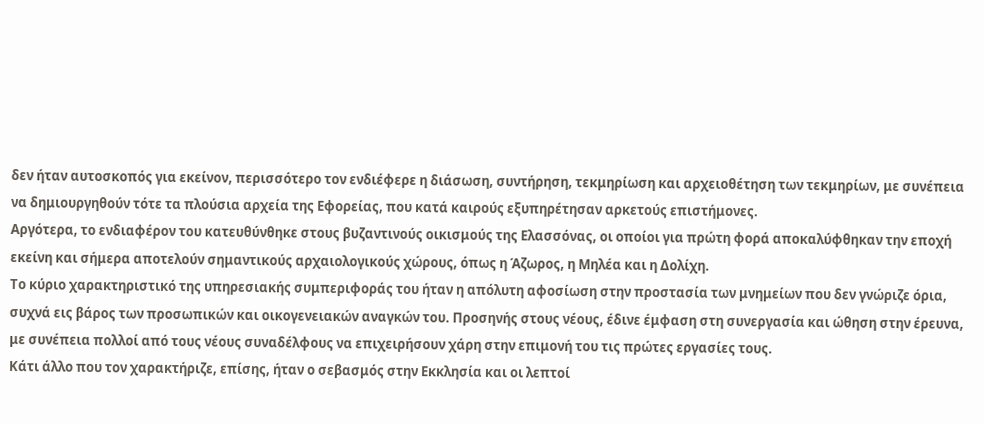δεν ήταν αυτοσκοπός για εκείνον, περισσότερο τον ενδιέφερε η διάσωση, συντήρηση, τεκμηρίωση και αρχειοθέτηση των τεκμηρίων, με συνέπεια να δημιουργηθούν τότε τα πλούσια αρχεία της Εφορείας, που κατά καιρούς εξυπηρέτησαν αρκετούς επιστήμονες.
Αργότερα, το ενδιαφέρον του κατευθύνθηκε στους βυζαντινούς οικισμούς της Ελασσόνας, οι οποίοι για πρώτη φορά αποκαλύφθηκαν την εποχή εκείνη και σήμερα αποτελούν σημαντικούς αρχαιολογικούς χώρους, όπως η Άζωρος, η Μηλέα και η Δολίχη.
Το κύριο χαρακτηριστικό της υπηρεσιακής συμπεριφοράς του ήταν η απόλυτη αφοσίωση στην προστασία των μνημείων που δεν γνώριζε όρια, συχνά εις βάρος των προσωπικών και οικογενειακών αναγκών του. Προσηνής στους νέους, έδινε έμφαση στη συνεργασία και ώθηση στην έρευνα, με συνέπεια πολλοί από τους νέους συναδέλφους να επιχειρήσουν χάρη στην επιμονή του τις πρώτες εργασίες τους.
Κάτι άλλο που τον χαρακτήριζε, επίσης, ήταν ο σεβασμός στην Εκκλησία και οι λεπτοί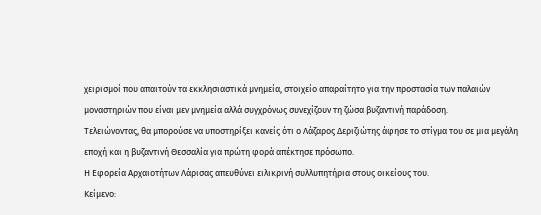χειρισμοί που απαιτούν τα εκκλησιαστικά μνημεία, στοιχείο απαραίτητο για την προστασία των παλαιών μοναστηριών που είναι μεν μνημεία αλλά συγχρόνως συνεχίζουν τη ζώσα βυζαντινή παράδοση.
Τελειώνοντας, θα μπορούσε να υποστηρίξει κανείς ότι ο Λάζαρος Δεριζιώτης άφησε το στίγμα του σε μια μεγάλη εποχή και η βυζαντινή Θεσσαλία για πρώτη φορά απέκτησε πρόσωπο.
Η Εφορεία Αρχαιοτήτων Λάρισας απευθύνει ειλικρινή συλλυπητήρια στους οικείους του.
Κείμενο: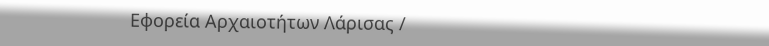Εφορεία Αρχαιοτήτων Λάρισας /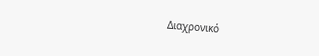Διαχρονικό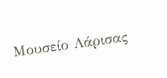Μουσείο Λάρισας